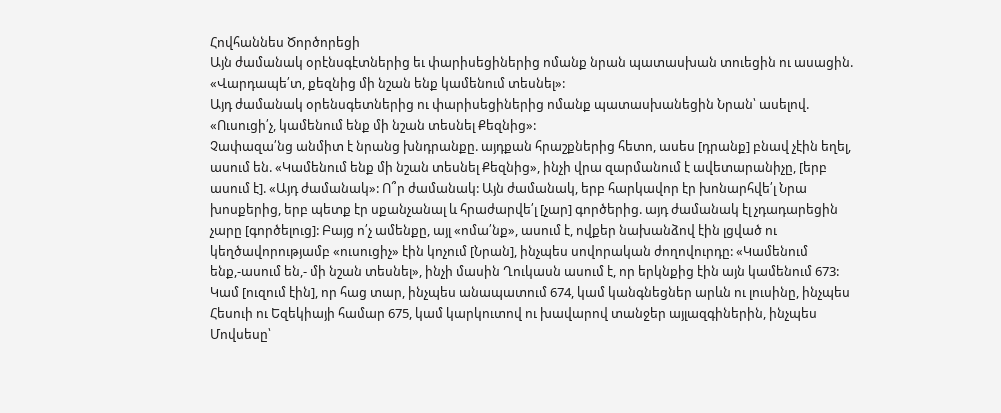Հովհաննես Ծործորեցի
Այն ժամանակ օրէնսգէտներից եւ փարիսեցիներից ոմանք նրան պատասխան տուեցին ու ասացին. «Վարդապե՛տ, քեզնից մի նշան ենք կամենում տեսնել»:
Այդ ժամանակ օրենսգետներից ու փարիսեցիներից ոմանք պատասխանեցին Նրան՝ ասելով. «Ուսուցի՛չ, կամենում ենք մի նշան տեսնել Քեզնից»:
Չափազա՛նց անմիտ է նրանց խնդրանքը. այդքան հրաշքներից հետո, ասես [դրանք] բնավ չէին եղել, ասում են. «Կամենում ենք մի նշան տեսնել Քեզնից», ինչի վրա զարմանում է ավետարանիչը, [երբ ասում է]. «Այդ ժամանակ»: Ո՞ր ժամանակ: Այն ժամանակ, երբ հարկավոր էր խոնարհվե՛լ Նրա խոսքերից, երբ պետք էր սքանչանալ և հրաժարվե՛լ [չար] գործերից. այդ ժամանակ էլ չդադարեցին չարը [գործելուց]: Բայց ո՛չ ամենքը, այլ «ոմա՛նք», ասում է, ովքեր նախանձով էին լցված ու կեղծավորությամբ «ուսուցիչ» էին կոչում [Նրան], ինչպես սովորական ժողովուրդը: «Կամենում ենք,-ասում են,- մի նշան տեսնել», ինչի մասին Ղուկասն ասում է, որ երկնքից էին այն կամենում 673: Կամ [ուզում էին], որ հաց տար, ինչպես անապատում 674, կամ կանգնեցներ արևն ու լուսինը, ինչպես Հեսուի ու Եզեկիայի համար 675, կամ կարկուտով ու խավարով տանջեր այլազգիներին, ինչպես Մովսեսը՝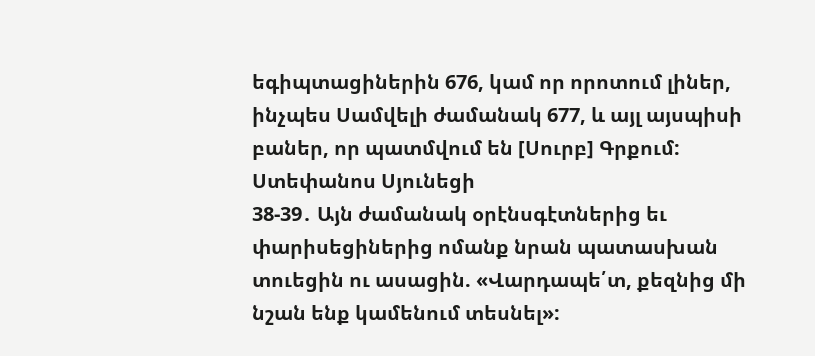եգիպտացիներին 676, կամ որ որոտում լիներ, ինչպես Սամվելի ժամանակ 677, և այլ այսպիսի բաներ, որ պատմվում են [Սուրբ] Գրքում:
Ստեփանոս Սյունեցի
38-39․ Այն ժամանակ օրէնսգէտներից եւ փարիսեցիներից ոմանք նրան պատասխան տուեցին ու ասացին. «Վարդապե՛տ, քեզնից մի նշան ենք կամենում տեսնել»: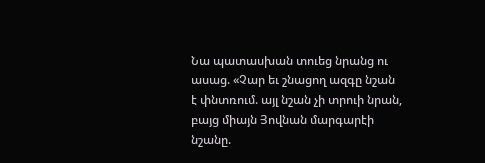Նա պատասխան տուեց նրանց ու ասաց. «Չար եւ շնացող ազգը նշան է փնտռում. այլ նշան չի տրուի նրան, բայց միայն Յովնան մարգարէի նշանը.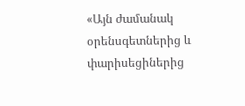«Այն ժամանակ օրենսգետներից և փարիսեցիներից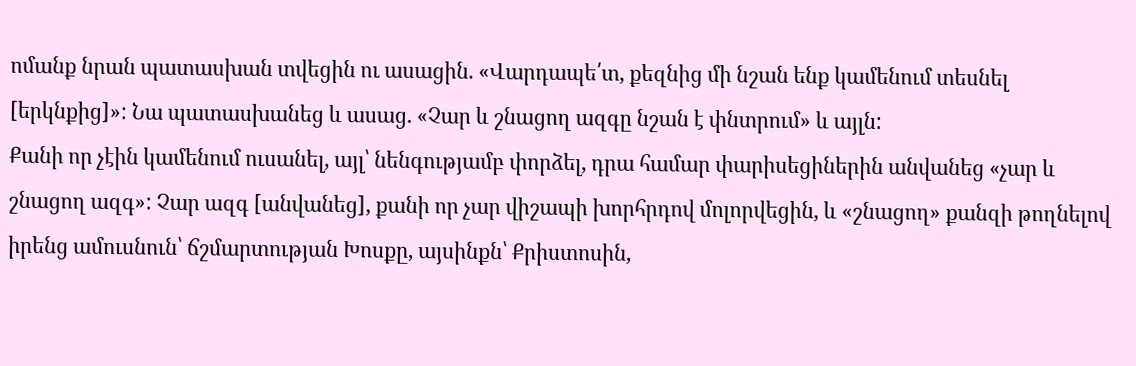ոմանք նրան պատասխան տվեցին ու ասացին. «Վարդապե՛տ, քեզնից մի նշան ենք կամենում տեսնել [երկնքից]»: Նա պատասխանեց և ասաց. «Չար և շնացող ազգը նշան է փնտրում» և այլն:
Քանի որ չէին կամենում ուսանել, այլ՝ նենգությամբ փորձել, դրա համար փարիսեցիներին անվանեց «չար և շնացող ազգ»: Չար ազգ [անվանեց], քանի որ չար վիշապի խորհրդով մոլորվեցին, և «շնացող» քանզի թողնելով իրենց ամուսնուն՝ ճշմարտության Խոսքը, այսինքն՝ Քրիստոսին,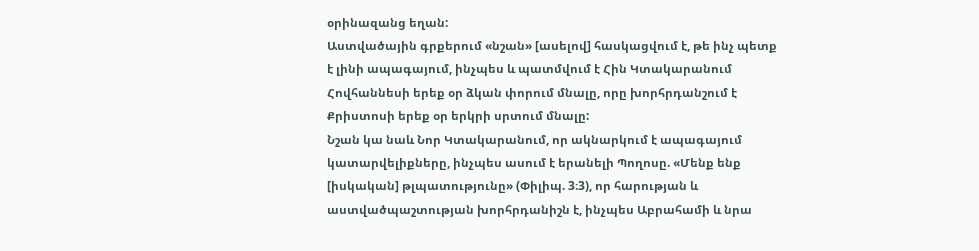օրինազանց եղան:
Աստվածային գրքերում «նշան» [ասելով] հասկացվում է, թե ինչ պետք է լինի ապագայում, ինչպես և պատմվում է Հին Կտակարանում Հովհաննեսի երեք օր ձկան փորում մնալը, որը խորհրդանշում է Քրիստոսի երեք օր երկրի սրտում մնալը:
Նշան կա նաև Նոր Կտակարանում, որ ակնարկում է ապագայում կատարվելիքները, ինչպես ասում է երանելի Պողոսը. «Մենք ենք [իսկական] թլպատությունը» (Փիլիպ. 3։3), որ հարության և աստվածպաշտության խորհրդանիշն է, ինչպես Աբրահամի և նրա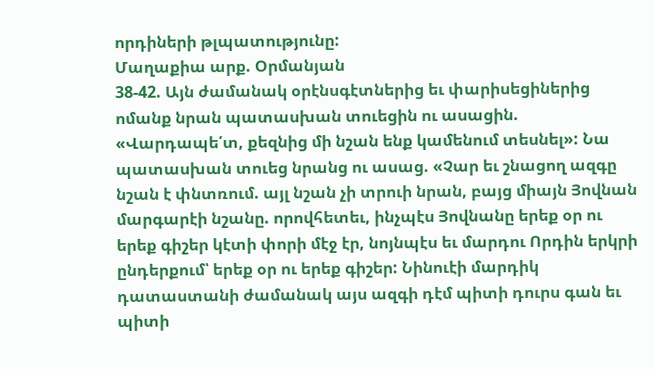որդիների թլպատությունը:
Մաղաքիա արք. Օրմանյան
38-42. Այն ժամանակ օրէնսգէտներից եւ փարիսեցիներից ոմանք նրան պատասխան տուեցին ու ասացին. «Վարդապե՛տ, քեզնից մի նշան ենք կամենում տեսնել»: Նա պատասխան տուեց նրանց ու ասաց. «Չար եւ շնացող ազգը նշան է փնտռում. այլ նշան չի տրուի նրան, բայց միայն Յովնան մարգարէի նշանը. որովհետեւ, ինչպէս Յովնանը երեք օր ու երեք գիշեր կէտի փորի մէջ էր, նոյնպէս եւ մարդու Որդին երկրի ընդերքում՝ երեք օր ու երեք գիշեր: Նինուէի մարդիկ դատաստանի ժամանակ այս ազգի դէմ պիտի դուրս գան եւ պիտի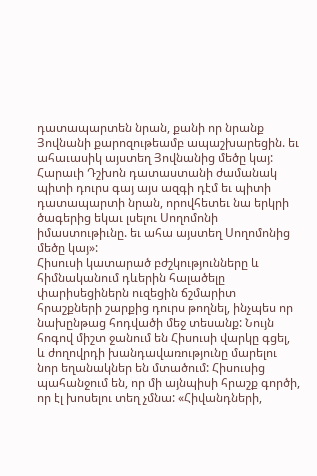դատապարտեն նրան, քանի որ նրանք Յովնանի քարոզութեամբ ապաշխարեցին. եւ ահաւասիկ այստեղ Յովնանից մեծը կայ: Հարաւի Դշխոն դատաստանի ժամանակ պիտի դուրս գայ այս ազգի դէմ եւ պիտի դատապարտի նրան, որովհետեւ նա երկրի ծագերից եկաւ լսելու Սողոմոնի իմաստութիւնը. եւ ահա այստեղ Սողոմոնից մեծը կայ»:
Հիսուսի կատարած բժշկությունները և հիմնականում դևերին հալածելը փարիսեցիներն ուզեցին ճշմարիտ հրաշքների շարքից դուրս թողնել, ինչպես որ նախընթաց հոդվածի մեջ տեսանք: Նույն հոգով միշտ ջանում են Հիսուսի վարկը գցել, և ժողովրդի խանդավառությունը մարելու նոր եղանակներ են մտածում: Հիսուսից պահանջում են, որ մի այնպիսի հրաշք գործի, որ էլ խոսելու տեղ չմնա: «Հիվանդների,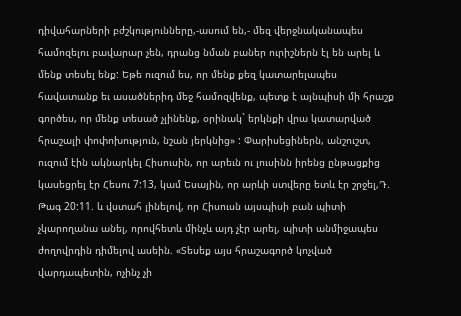դիվահարների բժշկությունները,-ասում են,- մեզ վերջնականապես համոզելու բավարար չեն, դրանց նման բաներ ուրիշներն էլ են արել և մենք տեսել ենք: Եթե ուզում ես, որ մենք քեզ կատարելապես հավատանք եւ ասածներիդ մեջ համոզվենք, պետք է այնպիսի մի հրաշք գործես, որ մենք տեսած չլինենք, օրինակ` երկնքի վրա կատարված հրաշալի փոփոխություն, նշան յերկնից» : Փարիսեցիներն, անշուշտ, ուզում էին ակնարկել Հիսուսին, որ արեւն ու լուսինն իրենց ընթացքից կասեցրել էր Հեսու 7:13, կամ Եսային, որ արևի ստվերը ետև էր շրջել,Դ. Թագ 20:11. և վստահ լինելով, որ Հիսուսն այսպիսի բան պիտի չկարողանա անել, որովհետև մինչև այդ չէր արել, պիտի անմիջապես ժողովրդին դիմելով ասեին. «Տեսեք այս հրաշագործ կոչված վարդապետին, ոչինչ չի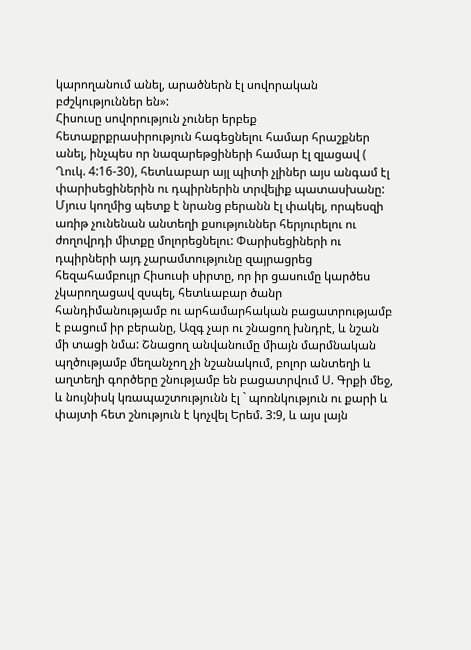կարողանում անել, արածներն էլ սովորական բժշկություններ են»:
Հիսուսը սովորություն չուներ երբեք հետաքրքրասիրություն հագեցնելու համար հրաշքներ անել, ինչպես որ նազարեթցիների համար էլ զլացավ ( Ղուկ. 4:16-30), հետևաբար այլ պիտի չլիներ այս անգամ էլ փարիսեցիներին ու դպիրներին տրվելիք պատասխանը: Մյուս կողմից պետք է նրանց բերանն էլ փակել, որպեսզի առիթ չունենան անտեղի քսություններ հերյուրելու ու ժողովրդի միտքը մոլորեցնելու: Փարիսեցիների ու դպիրների այդ չարամտությունը զայրացրեց հեզահամբույր Հիսուսի սիրտը, որ իր ցասումը կարծես չկարողացավ զսպել, հետևաբար ծանր հանդիմանությամբ ու արհամարհական բացատրությամբ է բացում իր բերանը, Ազգ չար ու շնացող խնդրէ, և նշան մի տացի նմա: Շնացող անվանումը միայն մարմնական պղծությամբ մեղանչող չի նշանակում, բոլոր անտեղի և աղտեղի գործերը շնությամբ են բացատրվում Ս. Գրքի մեջ, և նույնիսկ կռապաշտությունն էլ ` պոռնկություն ու քարի և փայտի հետ շնություն է կոչվել Երեմ. 3:9, և այս լայն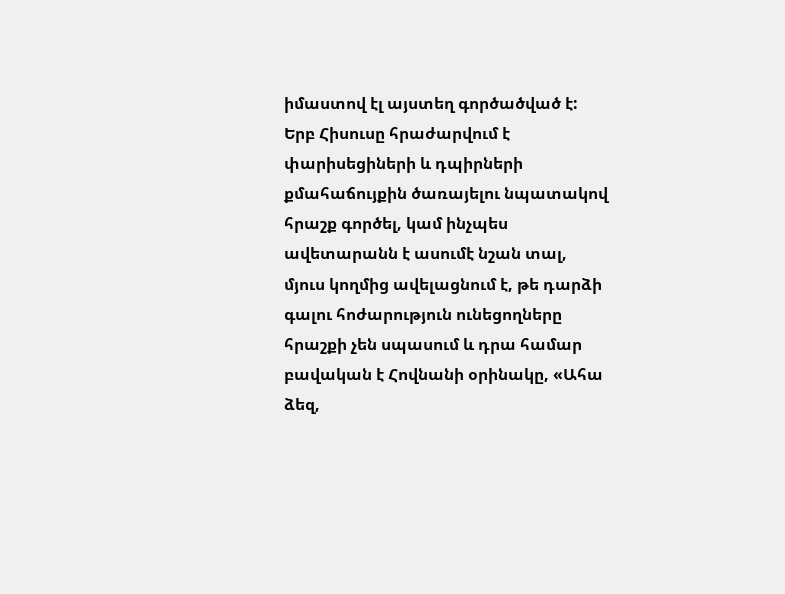իմաստով էլ այստեղ գործածված է:
Երբ Հիսուսը հրաժարվում է փարիսեցիների և դպիրների քմահաճույքին ծառայելու նպատակով հրաշք գործել, կամ ինչպես ավետարանն է ասումէ նշան տալ, մյուս կողմից ավելացնում է, թե դարձի գալու հոժարություն ունեցողները հրաշքի չեն սպասում և դրա համար բավական է Հովնանի օրինակը, «Ահա ձեզ,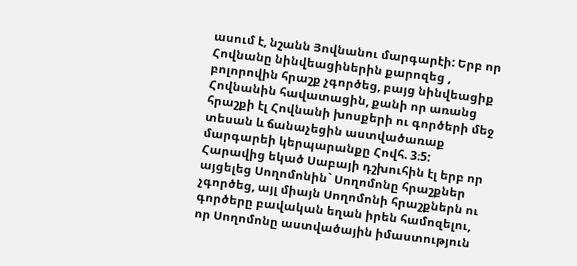ասում է, նշանն Յովնանու մարգարէի: Երբ որ Հովնանը նինվեացիներին քարոզեց , բոլորովին հրաշք չգործեց, բայց նինվեացիք Հովնանին հավատացին, քանի որ առանց հրաշքի էլ Հովնանի խոսքերի ու գործերի մեջ տեսան և ճանաչեցին աստվածառաք մարգարեի կերպարանքը Հովհ. 3։5: Հարավից եկած Սաբայի դշխուհին էլ երբ որ այցելեց Սողոմոնին` Սողոմոնը հրաշքներ չգործեց, այլ միայն Սողոմոնի հրաշքներն ու գործերը բավական եղան իրեն համոզելու, որ Սողոմոնը աստվածային իմաստություն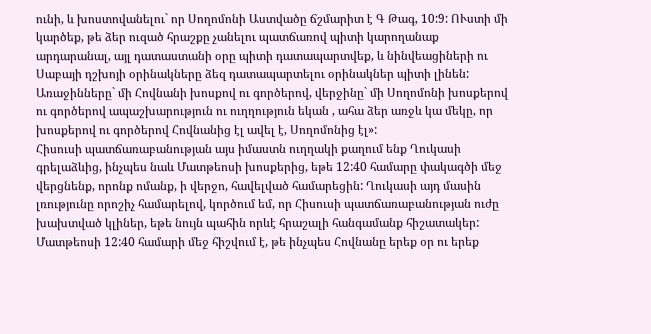ունի, և խոստովանելու` որ Սողոմոնի Աստվածը ճշմարիտ է Գ Թագ, 10:9: ՈՒստի մի կարծեք, թե ձեր ուզած հրաշքը չանելու պատճառով պիտի կարողանաք արդարանալ, այլ դատաստանի օրը պիտի դատապարտվեք, և նինվեացիների ու Սաբայի դշխոյի օրինակները ձեզ դատապարտելու օրինակներ պիտի լինեն: Առաջինները` մի Հովնանի խոսքով ու գործերով, վերջինը` մի Սողոմոնի խոսքերով ու գործերով ապաշխարություն ու ուղղություն եկան , ահա ձեր առջև կա մեկը, որ խոսքերով ու գործերով Հովնանից էլ ավել է, Սողոմոնից էլ»:
Հիսուսի պատճառաբանության այս իմաստն ուղղակի քաղում ենք Ղուկասի գրելաձևից, ինչպես նաև Մատթեոսի խոսքերից, եթե 12:40 համարը փակագծի մեջ վերցնենք, որոնք ոմանք, ի վերջո, հավելված համարեցին: Ղուկասի այդ մասին լռությունը որոշիչ համարելով, կործում եմ, որ Հիսուսի պատճառաբանության ուժը խախտված կլիներ, եթե նույն պահին որևէ հրաշալի հանգամանք հիշատակեր: Մատթեոսի 12:40 համարի մեջ հիշվում է, թե ինչպես Հովնանը երեք օր ու երեք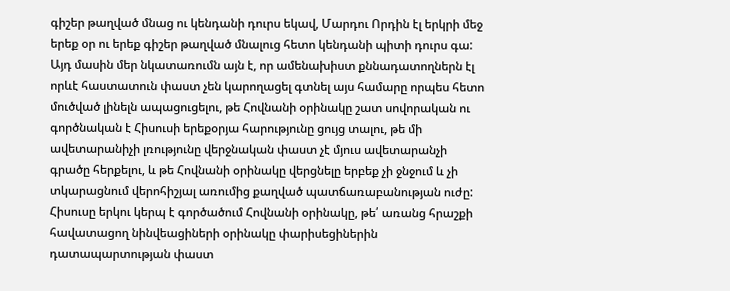գիշեր թաղված մնաց ու կենդանի դուրս եկավ, Մարդու Որդին էլ երկրի մեջ երեք օր ու երեք գիշեր թաղված մնալուց հետո կենդանի պիտի դուրս գա: Այդ մասին մեր նկատառումն այն է, որ ամենախիստ քննադատողներն էլ որևէ հաստատուն փաստ չեն կարողացել գտնել այս համարը որպես հետո մուծված լինելն ապացուցելու, թե Հովնանի օրինակը շատ սովորական ու գործնական է Հիսուսի երեքօրյա հարությունը ցույց տալու, թե մի ավետարանիչի լռությունը վերջնական փաստ չէ մյուս ավետարանչի գրածը հերքելու, և թե Հովնանի օրինակը վերցնելը երբեք չի ջնջում և չի տկարացնում վերոհիշյալ առումից քաղված պատճառաբանության ուժը: Հիսուսը երկու կերպ է գործածում Հովնանի օրինակը, թե՛ առանց հրաշքի հավատացող նինվեացիների օրինակը փարիսեցիներին դատապարտության փաստ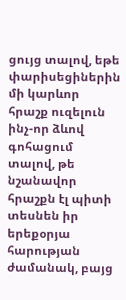ցույց տալով, եթե փարիսեցիներին մի կարևոր հրաշք ուզելուն ինչ-որ ձևով գոհացում տալով, թե նշանավոր հրաշքն էլ պիտի տեսնեն իր երեքօրյա հարության ժամանակ, բայց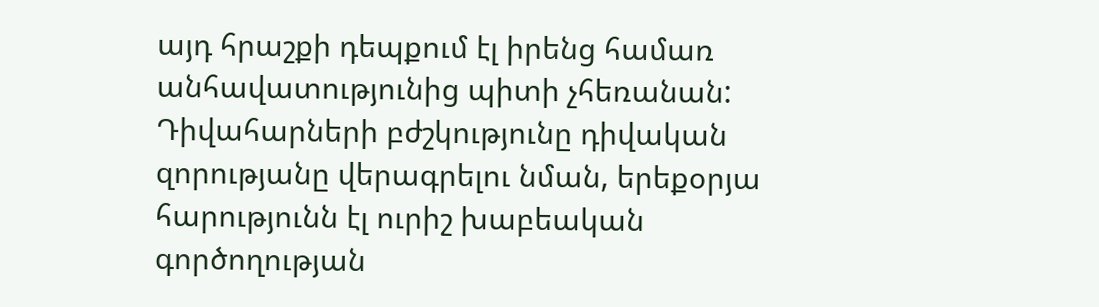այդ հրաշքի դեպքում էլ իրենց համառ անհավատությունից պիտի չհեռանան: Դիվահարների բժշկությունը դիվական զորությանը վերագրելու նման, երեքօրյա հարությունն էլ ուրիշ խաբեական գործողության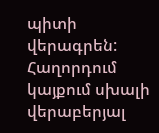պիտի վերագրեն:
Հաղորդում կայքում սխալի վերաբերյալ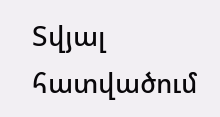Տվյալ հատվածում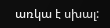առկա է սխալ: